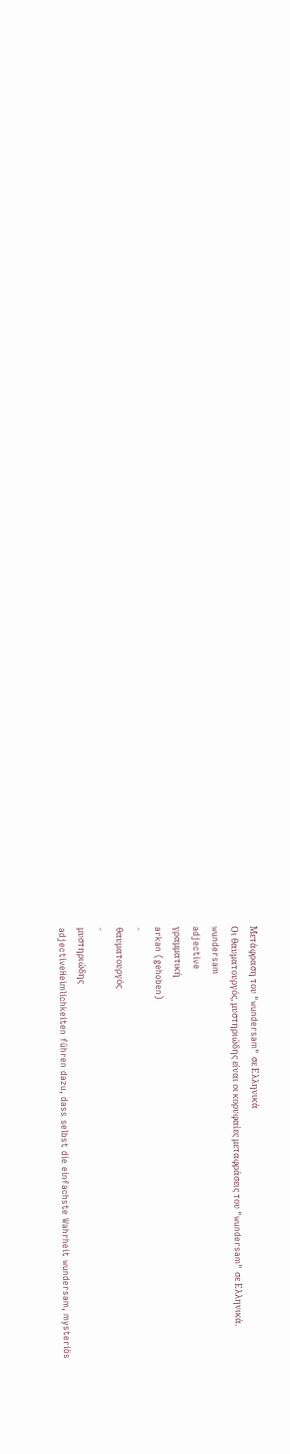Μετάφραση του "wundersam" σε Ελληνικά
Οι θαυματουργός, μυστηριώδης είναι οι κορυφαίες μεταφράσεις του "wundersam" σε Ελληνικά.
wundersam
adjective
γραμματική
arkan (gehoben)
-
θαυματουργός
-
μυστηριώδης
adjectiveHeimlichkeiten führen dazu, dass selbst die einfachste Wahrheit wundersam, mysteriös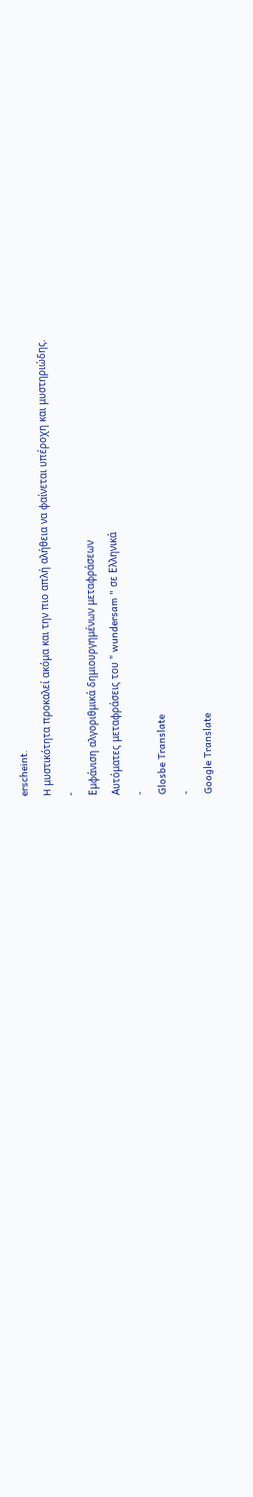erscheint.
H μυστικότητα προκαλεί ακόμα και την πιο απλή αλήθεια να φαίνεται υπέροχη και μυστηριώδης.
-
Εμφάνιση αλγοριθμικά δημιουργημένων μεταφράσεων
Αυτόματες μεταφράσεις του " wundersam " σε Ελληνικά
-
Glosbe Translate
-
Google Translate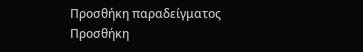Προσθήκη παραδείγματος
Προσθήκη